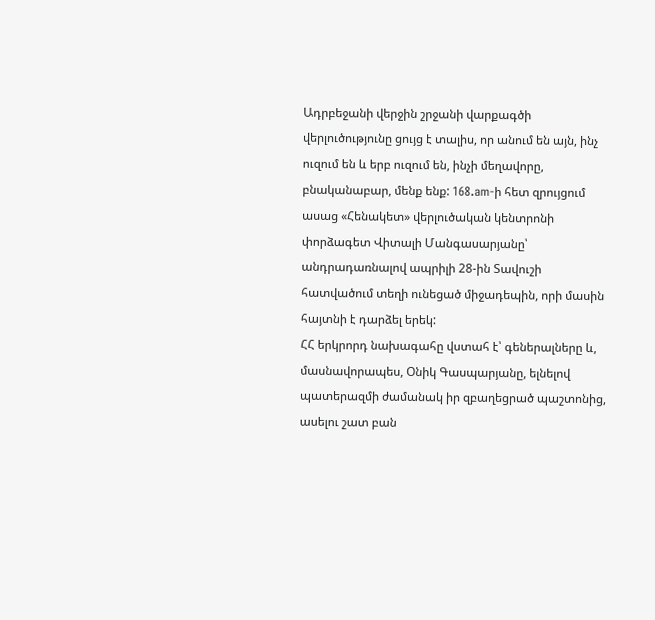Ադրբեջանի վերջին շրջանի վարքագծի վերլուծությունը ցույց է տալիս, որ անում են այն, ինչ ուզում են և երբ ուզում են, ինչի մեղավորը, բնականաբար, մենք ենք: 168.am-ի հետ զրույցում ասաց «Հենակետ» վերլուծական կենտրոնի փորձագետ Վիտալի Մանգասարյանը՝ անդրադառնալով ապրիլի 28-ին Տավուշի հատվածում տեղի ունեցած միջադեպին, որի մասին հայտնի է դարձել երեկ:
ՀՀ երկրորդ նախագահը վստահ է՝ գեներալները և, մասնավորապես, Օնիկ Գասպարյանը, ելնելով պատերազմի ժամանակ իր զբաղեցրած պաշտոնից, ասելու շատ բան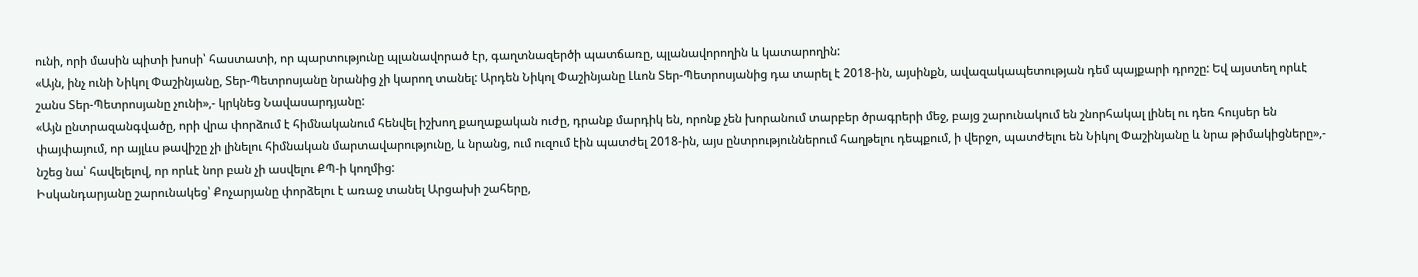ունի, որի մասին պիտի խոսի՝ հաստատի, որ պարտությունը պլանավորած էր, գաղտնազերծի պատճառը, պլանավորողին և կատարողին:
«Այն, ինչ ունի Նիկոլ Փաշինյանը, Տեր-Պետրոսյանը նրանից չի կարող տանել: Արդեն Նիկոլ Փաշինյանը Լևոն Տեր-Պետրոսյանից դա տարել է 2018-ին, այսինքն, ավազակապետության դեմ պայքարի դրոշը: Եվ այստեղ որևէ շանս Տեր-Պետրոսյանը չունի»,- կրկնեց Նավասարդյանը:
«Այն ընտրազանգվածը, որի վրա փորձում է հիմնականում հենվել իշխող քաղաքական ուժը, դրանք մարդիկ են, որոնք չեն խորանում տարբեր ծրագրերի մեջ, բայց շարունակում են շնորհակալ լինել ու դեռ հույսեր են փայփայում, որ այլևս թավիշը չի լինելու հիմնական մարտավարությունը, և նրանց, ում ուզում էին պատժել 2018-ին, այս ընտրություններում հաղթելու դեպքում, ի վերջո, պատժելու են Նիկոլ Փաշինյանը և նրա թիմակիցները»,- նշեց նա՝ հավելելով, որ որևէ նոր բան չի ասվելու ՔՊ-ի կողմից:
Իսկանդարյանը շարունակեց՝ Քոչարյանը փորձելու է առաջ տանել Արցախի շահերը,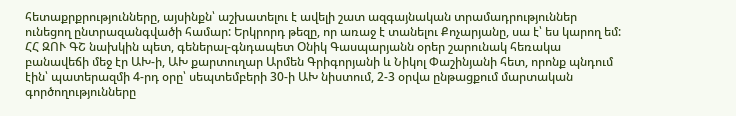հետաքրքրությունները, այսինքն՝ աշխատելու է ավելի շատ ազգայնական տրամադրություններ ունեցող ընտրազանգվածի համար: Երկրորդ թեզը, որ առաջ է տանելու Քոչարյանը, սա է՝ ես կարող եմ:
ՀՀ ԶՈՒ ԳՇ նախկին պետ, գեներալ-գնդապետ Օնիկ Գասպարյանն օրեր շարունակ հեռակա բանավեճի մեջ էր ԱԽ-ի, ԱԽ քարտուղար Արմեն Գրիգորյանի և Նիկոլ Փաշինյանի հետ, որոնք պնդում էին՝ պատերազմի 4-րդ օրը՝ սեպտեմբերի 30-ի ԱԽ նիստում, 2-3 օրվա ընթացքում մարտական գործողությունները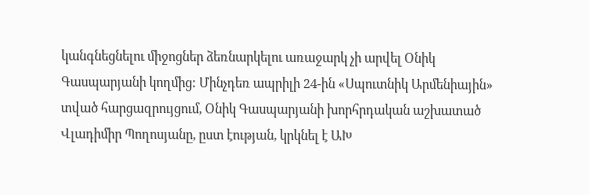կանգնեցնելու միջոցներ ձեռնարկելու առաջարկ չի արվել Օնիկ Գասպարյանի կողմից: Մինչդեռ ապրիլի 24-ին «Սպուտնիկ Արմենիային» տված հարցազրույցում, Օնիկ Գասպարյանի խորհրդական աշխատած Վլադիմիր Պողոսյանը, ըստ էության, կրկնել է ԱԽ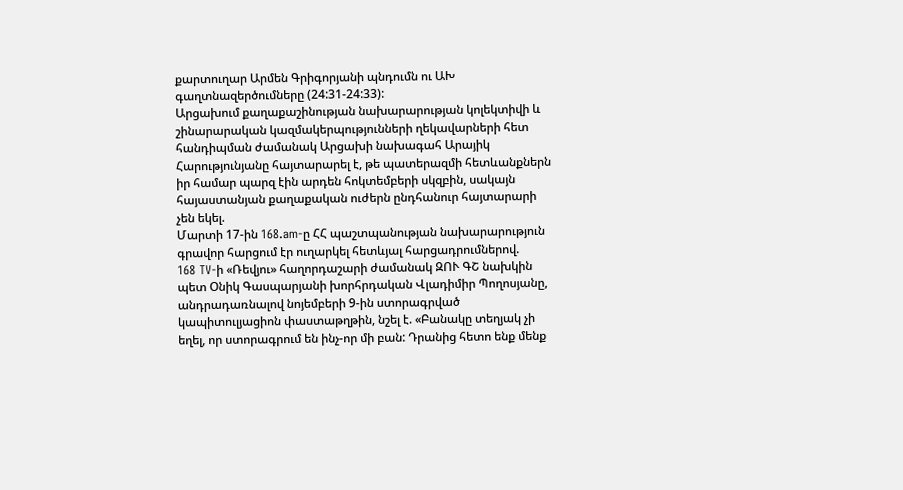քարտուղար Արմեն Գրիգորյանի պնդումն ու ԱԽ գաղտնազերծումները (24:31-24:33):
Արցախում քաղաքաշինության նախարարության կոլեկտիվի և շինարարական կազմակերպությունների ղեկավարների հետ հանդիպման ժամանակ Արցախի նախագահ Արայիկ Հարությունյանը հայտարարել է, թե պատերազմի հետևանքներն իր համար պարզ էին արդեն հոկտեմբերի սկզբին, սակայն հայաստանյան քաղաքական ուժերն ընդհանուր հայտարարի չեն եկել.
Մարտի 17-ին 168.am-ը ՀՀ պաշտպանության նախարարություն գրավոր հարցում էր ուղարկել հետևյալ հարցադրումներով.
168 TV-ի «Ռեվյու» հաղորդաշարի ժամանակ ԶՈՒ ԳՇ նախկին պետ Օնիկ Գասպարյանի խորհրդական Վլադիմիր Պողոսյանը, անդրադառնալով նոյեմբերի 9-ին ստորագրված կապիտուլյացիոն փաստաթղթին, նշել է. «Բանակը տեղյակ չի եղել, որ ստորագրում են ինչ-որ մի բան: Դրանից հետո ենք մենք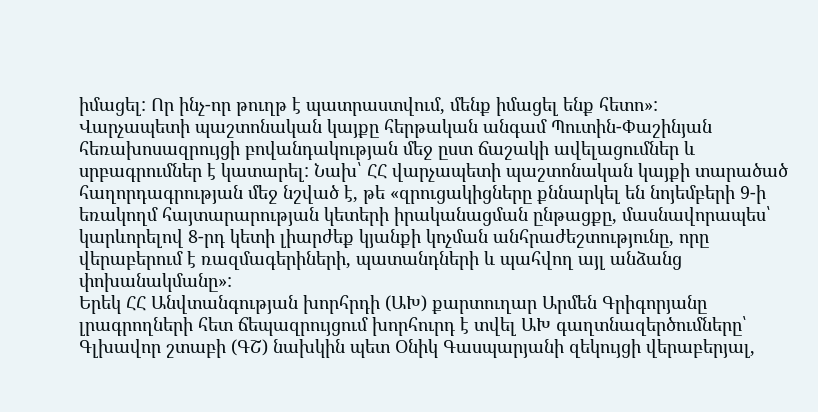իմացել: Որ ինչ-որ թուղթ է պատրաստվում, մենք իմացել ենք հետո»:
Վարչապետի պաշտոնական կայքը հերթական անգամ Պուտին-Փաշինյան հեռախոսազրույցի բովանդակության մեջ ըստ ճաշակի ավելացումներ և սրբագրումներ է կատարել: Նախ՝ ՀՀ վարչապետի պաշտոնական կայքի տարածած հաղորդագրության մեջ նշված է, թե «զրուցակիցները քննարկել են նոյեմբերի 9-ի եռակողմ հայտարարության կետերի իրականացման ընթացքը, մասնավորապես՝ կարևորելով 8-րդ կետի լիարժեք կյանքի կոչման անհրաժեշտությունը, որը վերաբերում է ռազմագերիների, պատանդների և պահվող այլ անձանց փոխանակմանը»:
Երեկ ՀՀ Անվտանգության խորհրդի (ԱԽ) քարտուղար Արմեն Գրիգորյանը լրագրողների հետ ճեպազրույցում խորհուրդ է տվել ԱԽ գաղտնազերծումները՝ Գլխավոր շտաբի (ԳՇ) նախկին պետ Օնիկ Գասպարյանի զեկույցի վերաբերյալ,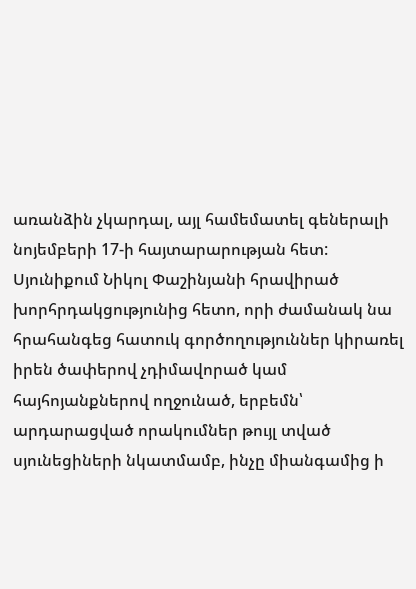առանձին չկարդալ, այլ համեմատել գեներալի նոյեմբերի 17-ի հայտարարության հետ:
Սյունիքում Նիկոլ Փաշինյանի հրավիրած խորհրդակցությունից հետո, որի ժամանակ նա հրահանգեց հատուկ գործողություններ կիրառել իրեն ծափերով չդիմավորած կամ հայհոյանքներով ողջունած, երբեմն՝ արդարացված որակումներ թույլ տված սյունեցիների նկատմամբ, ինչը միանգամից ի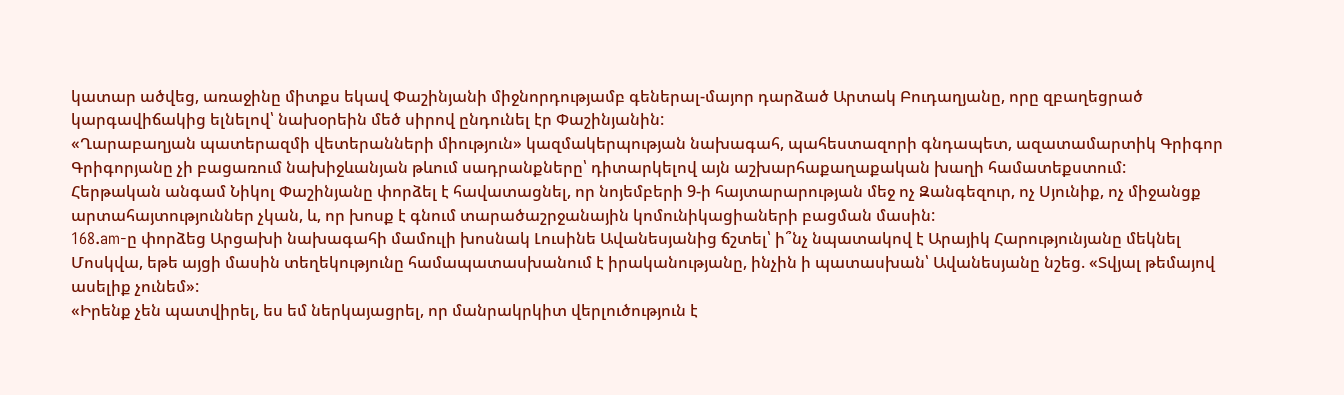կատար ածվեց, առաջինը միտքս եկավ Փաշինյանի միջնորդությամբ գեներալ-մայոր դարձած Արտակ Բուդաղյանը, որը զբաղեցրած կարգավիճակից ելնելով՝ նախօրեին մեծ սիրով ընդունել էր Փաշինյանին:
«Ղարաբաղյան պատերազմի վետերանների միություն» կազմակերպության նախագահ, պահեստազորի գնդապետ, ազատամարտիկ Գրիգոր Գրիգորյանը չի բացառում նախիջևանյան թևում սադրանքները՝ դիտարկելով այն աշխարհաքաղաքական խաղի համատեքստում:
Հերթական անգամ Նիկոլ Փաշինյանը փորձել է հավատացնել, որ նոյեմբերի 9-ի հայտարարության մեջ ոչ Զանգեզուր, ոչ Սյունիք, ոչ միջանցք արտահայտություններ չկան, և, որ խոսք է գնում տարածաշրջանային կոմունիկացիաների բացման մասին:
168.am-ը փորձեց Արցախի նախագահի մամուլի խոսնակ Լուսինե Ավանեսյանից ճշտել՝ ի՞նչ նպատակով է Արայիկ Հարությունյանը մեկնել Մոսկվա, եթե այցի մասին տեղեկությունը համապատասխանում է իրականությանը, ինչին ի պատասխան՝ Ավանեսյանը նշեց. «Տվյալ թեմայով ասելիք չունեմ»:
«Իրենք չեն պատվիրել, ես եմ ներկայացրել, որ մանրակրկիտ վերլուծություն է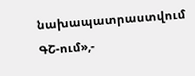նախապատրաստվում ԳՇ-ում»,-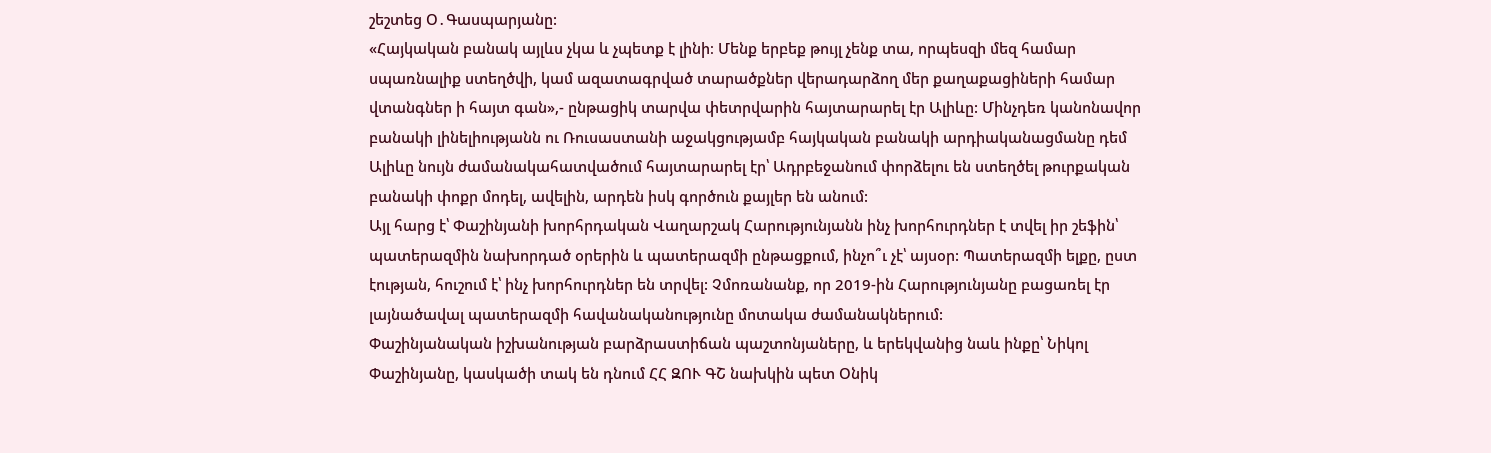շեշտեց Օ․Գասպարյանը:
«Հայկական բանակ այլևս չկա և չպետք է լինի։ Մենք երբեք թույլ չենք տա, որպեսզի մեզ համար սպառնալիք ստեղծվի, կամ ազատագրված տարածքներ վերադարձող մեր քաղաքացիների համար վտանգներ ի հայտ գան»,- ընթացիկ տարվա փետրվարին հայտարարել էր Ալիևը: Մինչդեռ կանոնավոր բանակի լինելիությանն ու Ռուսաստանի աջակցությամբ հայկական բանակի արդիականացմանը դեմ Ալիևը նույն ժամանակահատվածում հայտարարել էր՝ Ադրբեջանում փորձելու են ստեղծել թուրքական բանակի փոքր մոդել, ավելին, արդեն իսկ գործուն քայլեր են անում:
Այլ հարց է՝ Փաշինյանի խորհրդական Վաղարշակ Հարությունյանն ինչ խորհուրդներ է տվել իր շեֆին՝ պատերազմին նախորդած օրերին և պատերազմի ընթացքում, ինչո՞ւ չէ՝ այսօր: Պատերազմի ելքը, ըստ էության, հուշում է՝ ինչ խորհուրդներ են տրվել: Չմոռանանք, որ 2019-ին Հարությունյանը բացառել էր լայնածավալ պատերազմի հավանականությունը մոտակա ժամանակներում:
Փաշինյանական իշխանության բարձրաստիճան պաշտոնյաները, և երեկվանից նաև ինքը՝ Նիկոլ Փաշինյանը, կասկածի տակ են դնում ՀՀ ԶՈՒ ԳՇ նախկին պետ Օնիկ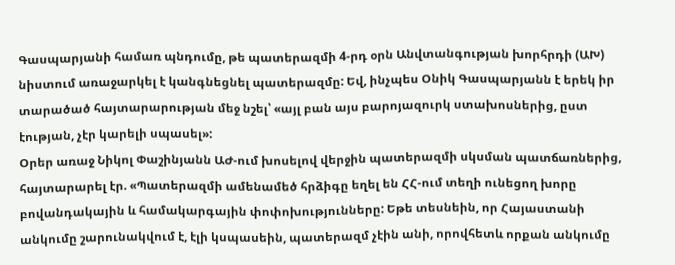Գասպարյանի համառ պնդումը, թե պատերազմի 4-րդ օրն Անվտանգության խորհրդի (ԱԽ) նիստում առաջարկել է կանգնեցնել պատերազմը: Եվ, ինչպես Օնիկ Գասպարյանն է երեկ իր տարածած հայտարարության մեջ նշել՝ «այլ բան այս բարոյազուրկ ստախոսներից, ըստ էության, չէր կարելի սպասել»:
Օրեր առաջ Նիկոլ Փաշինյանն ԱԺ-ում խոսելով վերջին պատերազմի սկսման պատճառներից, հայտարարել էր. «Պատերազմի ամենամեծ հրձիգը եղել են ՀՀ-ում տեղի ունեցող խորը բովանդակային և համակարգային փոփոխությունները: Եթե տեսնեին, որ Հայաստանի անկումը շարունակվում է, էլի կսպասեին, պատերազմ չէին անի, որովհետև որքան անկումը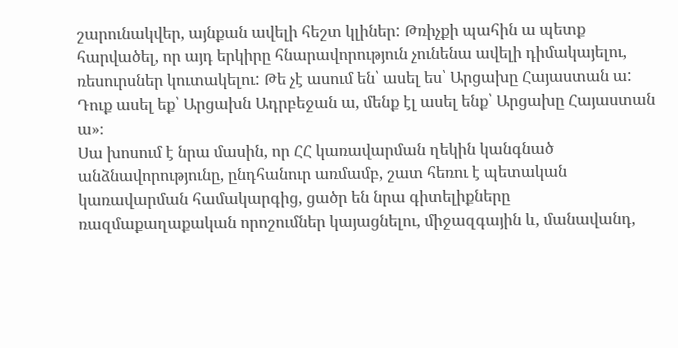շարունակվեր, այնքան ավելի հեշտ կլիներ: Թռիչքի պահին ա պետք հարվածել, որ այդ երկիրը հնարավորություն չունենա ավելի դիմակայելու, ռեսուրսներ կուտակելու: Թե չէ ասում են՝ ասել ես՝ Արցախը Հայաստան ա: Դուք ասել եք՝ Արցախն Ադրբեջան ա, մենք էլ ասել ենք՝ Արցախը Հայաստան ա»։
Սա խոսում է նրա մասին, որ ՀՀ կառավարման ղեկին կանգնած անձնավորությունը, ընդհանուր առմամբ, շատ հեռու է պետական կառավարման համակարգից, ցածր են նրա գիտելիքները ռազմաքաղաքական որոշումներ կայացնելու, միջազգային և, մանավանդ,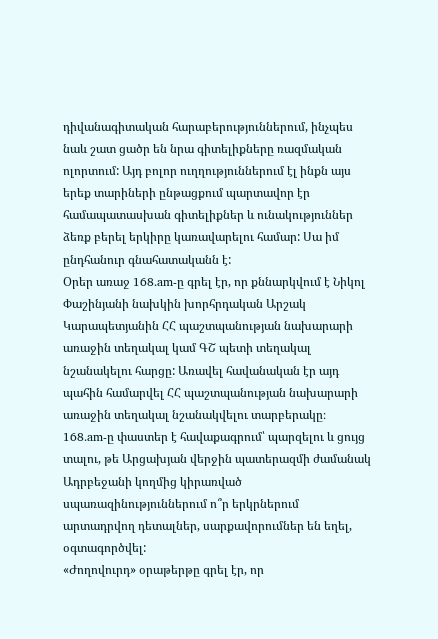դիվանագիտական հարաբերություններում, ինչպես նաև շատ ցածր են նրա գիտելիքները ռազմական ոլորտում: Այդ բոլոր ուղղություններում էլ ինքն այս երեք տարիների ընթացքում պարտավոր էր համապատասխան գիտելիքներ և ունակություններ ձեռք բերել երկիրը կառավարելու համար: Սա իմ ընդհանուր գնահատականն է:
Օրեր առաջ 168.am-ը գրել էր, որ քննարկվում է Նիկոլ Փաշինյանի նախկին խորհրդական Արշակ Կարապետյանին ՀՀ պաշտպանության նախարարի առաջին տեղակալ կամ ԳՇ պետի տեղակալ նշանակելու հարցը: Առավել հավանական էր այդ պահին համարվել ՀՀ պաշտպանության նախարարի առաջին տեղակալ նշանակվելու տարբերակը։
168.am-ը փաստեր է հավաքագրում՝ պարզելու և ցույց տալու, թե Արցախյան վերջին պատերազմի ժամանակ Ադրբեջանի կողմից կիրառված սպառազինություններում ո՞ր երկրներում արտադրվող դետալներ, սարքավորումներ են եղել, օգտագործվել:
«Ժողովուրդ» օրաթերթը գրել էր, որ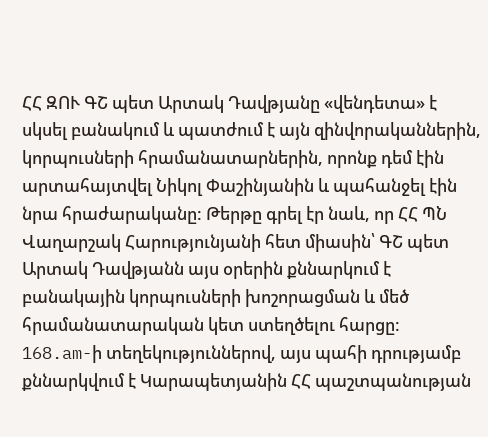ՀՀ ԶՈՒ ԳՇ պետ Արտակ Դավթյանը «վենդետա» է սկսել բանակում և պատժում է այն զինվորականներին, կորպուսների հրամանատարներին, որոնք դեմ էին արտահայտվել Նիկոլ Փաշինյանին և պահանջել էին նրա հրաժարականը: Թերթը գրել էր նաև, որ ՀՀ ՊՆ Վաղարշակ Հարությունյանի հետ միասին՝ ԳՇ պետ Արտակ Դավթյանն այս օրերին քննարկում է բանակային կորպուսների խոշորացման և մեծ հրամանատարական կետ ստեղծելու հարցը:
168.am-ի տեղեկություններով, այս պահի դրությամբ քննարկվում է Կարապետյանին ՀՀ պաշտպանության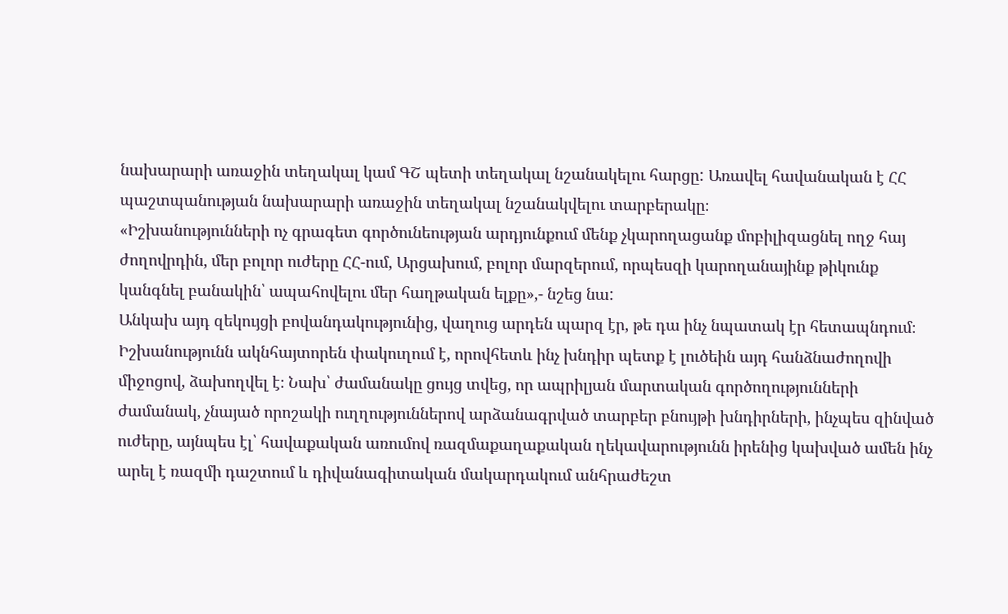նախարարի առաջին տեղակալ կամ ԳՇ պետի տեղակալ նշանակելու հարցը: Առավել հավանական է ՀՀ պաշտպանության նախարարի առաջին տեղակալ նշանակվելու տարբերակը։
«Իշխանությունների ոչ գրագետ գործունեության արդյունքում մենք չկարողացանք մոբիլիզացնել ողջ հայ ժողովրդին, մեր բոլոր ուժերը ՀՀ-ում, Արցախում, բոլոր մարզերում, որպեսզի կարողանայինք թիկունք կանգնել բանակին՝ ապահովելու մեր հաղթական ելքը»,- նշեց նա:
Անկախ այդ զեկույցի բովանդակությունից, վաղուց արդեն պարզ էր, թե դա ինչ նպատակ էր հետապնդում։ Իշխանությունն ակնհայտորեն փակուղում է, որովհետև ինչ խնդիր պետք է լուծեին այդ հանձնաժողովի միջոցով, ձախողվել է։ Նախ՝ ժամանակը ցույց տվեց, որ ապրիլյան մարտական գործողությունների ժամանակ, չնայած որոշակի ուղղություններով արձանագրված տարբեր բնույթի խնդիրների, ինչպես զինված ուժերը, այնպես էլ՝ հավաքական առումով ռազմաքաղաքական ղեկավարությունն իրենից կախված ամեն ինչ արել է ռազմի դաշտում և դիվանագիտական մակարդակում անհրաժեշտ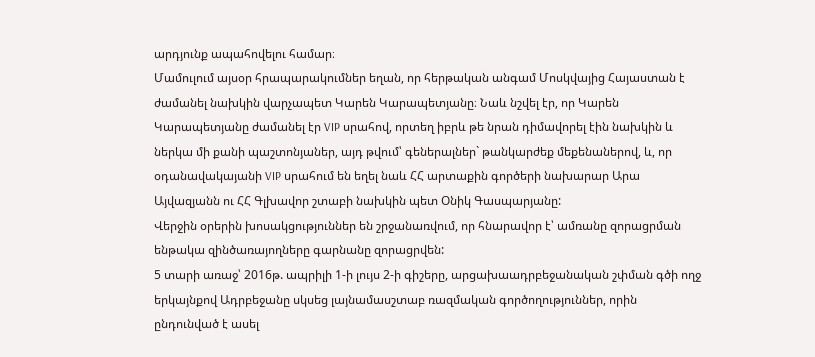արդյունք ապահովելու համար։
Մամուլում այսօր հրապարակումներ եղան, որ հերթական անգամ Մոսկվայից Հայաստան է ժամանել նախկին վարչապետ Կարեն Կարապետյանը։ Նաև նշվել էր, որ Կարեն Կարապետյանը ժամանել էր VIP սրահով, որտեղ իբրև թե նրան դիմավորել էին նախկին և ներկա մի քանի պաշտոնյաներ, այդ թվում՝ գեներալներ` թանկարժեք մեքենաներով, և, որ օդանավակայանի VIP սրահում են եղել նաև ՀՀ արտաքին գործերի նախարար Արա Այվազյանն ու ՀՀ Գլխավոր շտաբի նախկին պետ Օնիկ Գասպարյանը:
Վերջին օրերին խոսակցություններ են շրջանառվում, որ հնարավոր է՝ ամռանը զորացրման ենթակա զինծառայողները գարնանը զորացրվեն:
5 տարի առաջ՝ 2016թ. ապրիլի 1-ի լույս 2-ի գիշերը, արցախաադրբեջանական շփման գծի ողջ երկայնքով Ադրբեջանը սկսեց լայնամասշտաբ ռազմական գործողություններ, որին ընդունված է ասել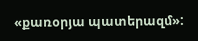«քառօրյա պատերազմ»: